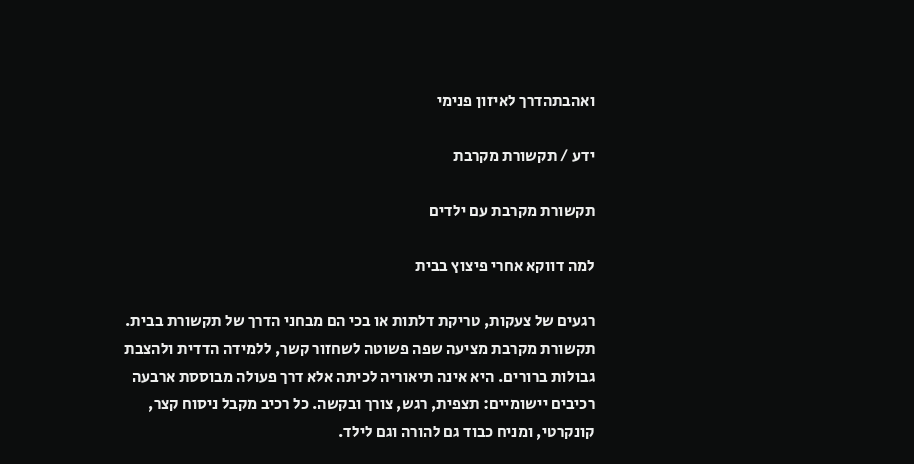ואהבתהדרך לאיזון פנימי

ידע / תקשורת מקרבת

תקשורת מקרבת עם ילדים

למה דווקא אחרי פיצוץ בבית

רגעים של צעקות, טריקת דלתות או בכי הם מבחני הדרך של תקשורת בבית. תקשורת מקרבת מציעה שפה פשוטה לשחזור קשר, ללמידה הדדית ולהצבת גבולות ברורים. היא אינה תיאוריה לכיתה אלא דרך פעולה מבוססת ארבעה רכיבים יישומיים: תצפית, רגש, צורך ובקשה. כל רכיב מקבל ניסוח קצר, קונקרטי, ומניח כבוד גם להורה וגם לילד.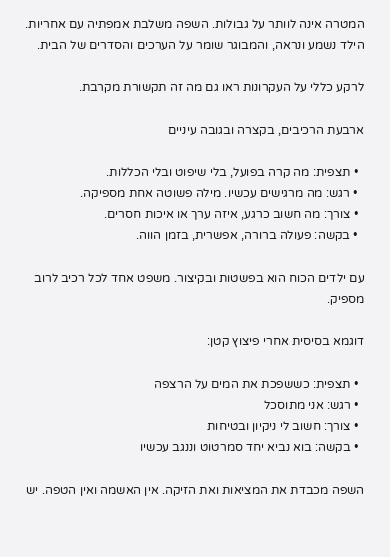המטרה אינה לוותר על גבולות. השפה משלבת אמפתיה עם אחריות. הילד נשמע ונראה, והמבוגר שומר על הערכים והסדרים של הבית.

לרקע כללי על העקרונות ראו גם מה זה תקשורת מקרבת.

ארבעת הרכיבים, בקצרה ובגובה עיניים

  • תצפית: מה קרה בפועל, בלי שיפוט ובלי הכללות.
  • רגש: מה מרגישים עכשיו. מילה פשוטה אחת מספיקה.
  • צורך: מה חשוב כרגע, איזה ערך או איכות חסרים.
  • בקשה: פעולה ברורה, אפשרית, בזמן הווה.

עם ילדים הכוח הוא בפשטות ובקיצור. משפט אחד לכל רכיב לרוב מספיק.

דוגמא בסיסית אחרי פיצוץ קטן:

  • תצפית: כששפכת את המים על הרצפה
  • רגש: אני מתוסכל
  • צורך: חשוב לי ניקיון ובטיחות
  • בקשה: בוא נביא יחד סמרטוט וננגב עכשיו

השפה מכבדת את המציאות ואת הזיקה. אין האשמה ואין הטפה. יש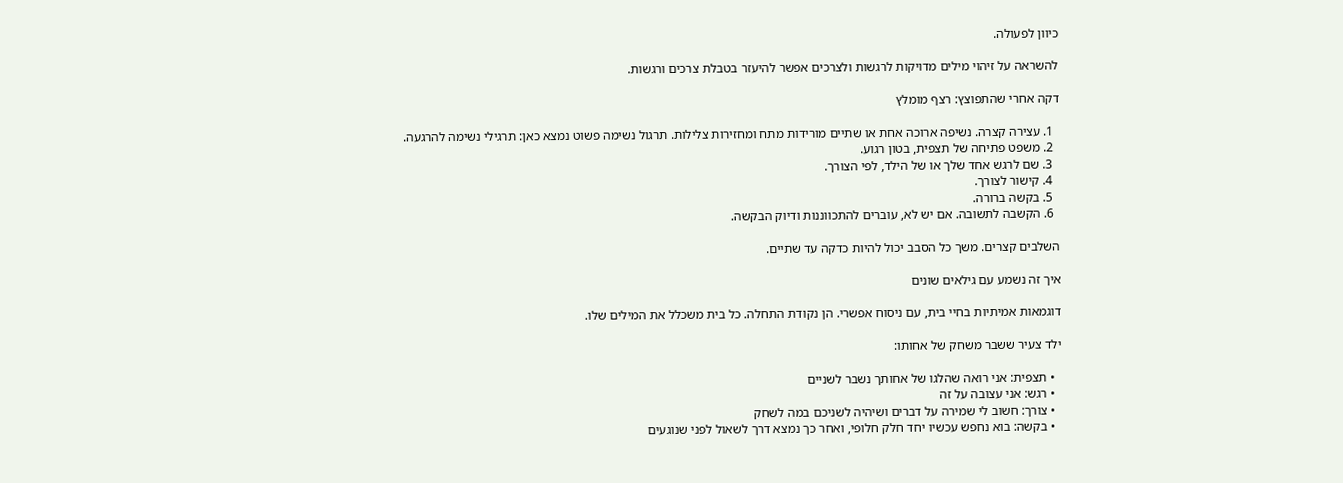כיוון לפעולה.

להשראה על זיהוי מילים מדויקות לרגשות ולצרכים אפשר להיעזר בטבלת צרכים ורגשות.

דקה אחרי שהתפוצץ: רצף מומלץ

  1. עצירה קצרה. נשיפה ארוכה אחת או שתיים מורידות מתח ומחזירות צלילות. תרגול נשימה פשוט נמצא כאן: תרגילי נשימה להרגעה.
  2. משפט פתיחה של תצפית, בטון רגוע.
  3. שם לרגש אחד שלך או של הילד, לפי הצורך.
  4. קישור לצורך.
  5. בקשה ברורה.
  6. הקשבה לתשובה. אם יש לא, עוברים להתכווננות ודיוק הבקשה.

השלבים קצרים. משך כל הסבב יכול להיות כדקה עד שתיים.

איך זה נשמע עם גילאים שונים

דוגמאות אמיתיות בחיי בית, עם ניסוח אפשרי. הן נקודת התחלה. כל בית משכלל את המילים שלו.

ילד צעיר ששבר משחק של אחותו:

  • תצפית: אני רואה שהלגו של אחותך נשבר לשניים
  • רגש: אני עצובה על זה
  • צורך: חשוב לי שמירה על דברים ושיהיה לשניכם במה לשחק
  • בקשה: בוא נחפש עכשיו יחד חלק חלופי, ואחר כך נמצא דרך לשאול לפני שנוגעים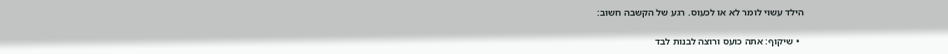הילד עשוי לומר לא או לכעוס. רגע של הקשבה חשוב:

  • שיקוף: אתה כועס ורוצה לבנות לבד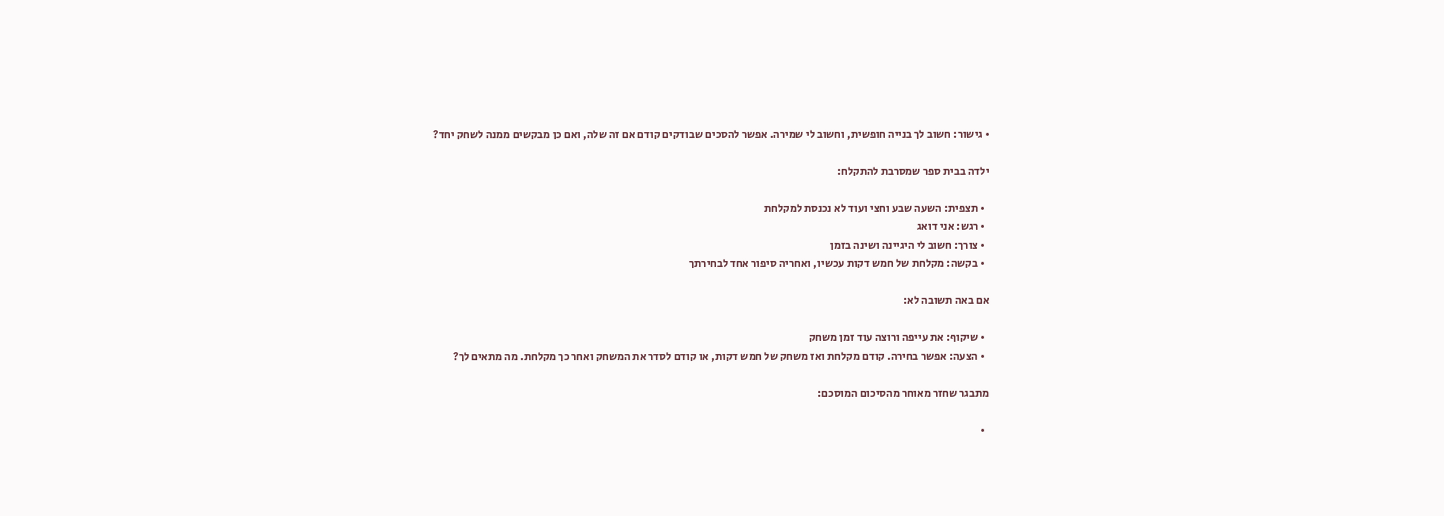• גישור: חשוב לך בנייה חופשית, וחשוב לי שמירה. אפשר להסכים שבודקים קודם אם זה שלה, ואם כן מבקשים ממנה לשחק יחד?

ילדה בבית ספר שמסרבת להתקלח:

  • תצפית: השעה שבע וחצי ועוד לא נכנסת למקלחת
  • רגש: אני דואג
  • צורך: חשוב לי היגיינה ושינה בזמן
  • בקשה: מקלחת של חמש דקות עכשיו, ואחריה סיפור אחד לבחירתך

אם באה תשובה לא:

  • שיקוף: את עייפה ורוצה עוד זמן משחק
  • הצעה: אפשר בחירה. קודם מקלחת ואז משחק של חמש דקות, או קודם לסדר את המשחק ואחר כך מקלחת. מה מתאים לך?

מתבגר שחזר מאוחר מהסיכום המוסכם:

  •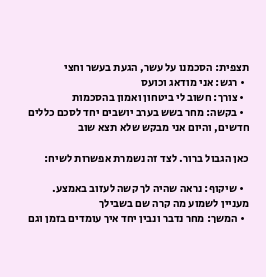תצפית: הסכמנו על עשר, הגעת בעשר וחצי
  • רגש: אני מודאג וכועס
  • צורך: חשוב לי ביטחון ואמון בהסכמות
  • בקשה: מחר בשש בערב יושבים יחד לסכם כללים חדשים, והיום אני מבקש שלא תצא שוב

כאן הגבול ברור. לצד זה נשמרת אפשרות לשיח:

  • שיקוף: נראה שהיה לך קשה לעזוב באמצע. מעניין לשמוע מה קרה שם בשבילך
  • המשך: מחר נדבר ונבין יחד איך עומדים בזמן וגם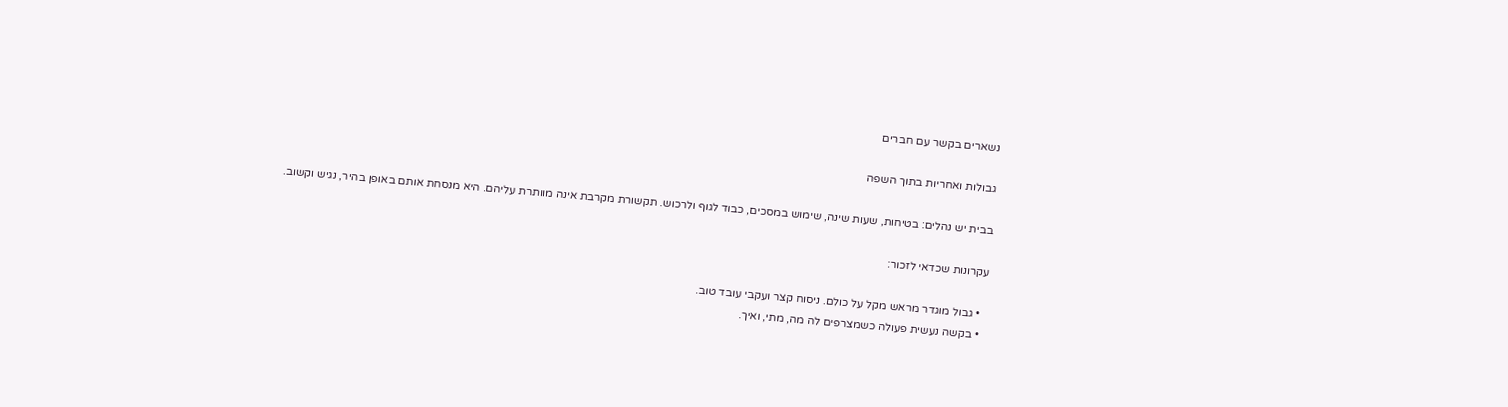נשארים בקשר עם חברים

גבולות ואחריות בתוך השפה

בבית יש נהלים: בטיחות, שעות שינה, שימוש במסכים, כבוד לגוף ולרכוש. תקשורת מקרבת אינה מוותרת עליהם. היא מנסחת אותם באופן בהיר, נגיש וקשוב.

עקרונות שכדאי לזכור:

  • גבול מוגדר מראש מקל על כולם. ניסוח קצר ועקבי עובד טוב.
  • בקשה נעשית פעולה כשמצרפים לה מה, מתי, ואיך.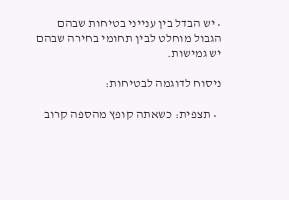• יש הבדל בין ענייני בטיחות שבהם הגבול מוחלט לבין תחומי בחירה שבהם יש גמישות.

ניסוח לדוגמה לבטיחות:

  • תצפית: כשאתה קופץ מהספה קרוב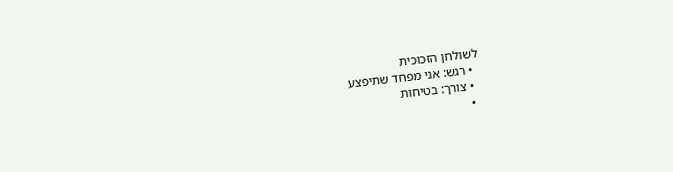לשולחן הזכוכית
  • רגש: אני מפחד שתיפצע
  • צורך: בטיחות
  •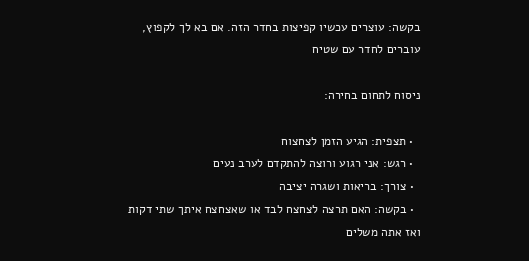בקשה: עוצרים עכשיו קפיצות בחדר הזה. אם בא לך לקפוץ, עוברים לחדר עם שטיח

ניסוח לתחום בחירה:

  • תצפית: הגיע הזמן לצחצוח
  • רגש: אני רגוע ורוצה להתקדם לערב נעים
  • צורך: בריאות ושגרה יציבה
  • בקשה: האם תרצה לצחצח לבד או שאצחצח איתך שתי דקות ואז אתה משלים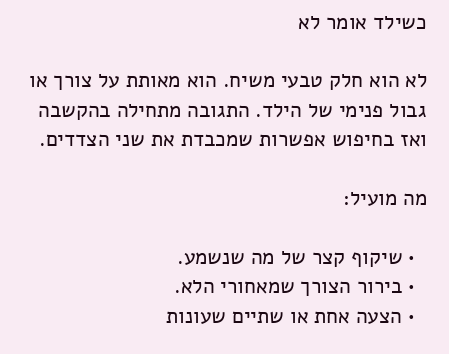כשילד אומר לא

לא הוא חלק טבעי משיח. הוא מאותת על צורך או גבול פנימי של הילד. התגובה מתחילה בהקשבה ואז בחיפוש אפשרות שמכבדת את שני הצדדים.

מה מועיל:

  • שיקוף קצר של מה שנשמע.
  • בירור הצורך שמאחורי הלא.
  • הצעה אחת או שתיים שעונות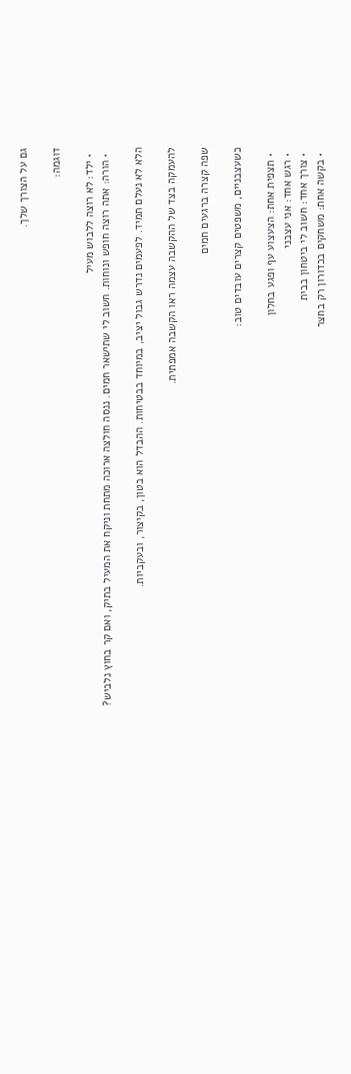גם על הצורך שלך.

דוגמה:

  • ילד: לא רוצה ללבוש מעיל
  • הורה: אתה רוצה חופש ונוחות. חשוב לי שתישאר חמים. ננסה חולצה ארוכה מתחת וניקח את המעיל בתיק, ואם קר בחוץ נלביש?

הלא לא נעלם תמיד. לפעמים נדרש גבול יציב, במיוחד בבטיחות. ההבדל הוא בטון, בקיצור, ובעקביות.

להעמקה בצד של ההקשבה עצמה ראו הקשבה אמפתית.

שפה קצרה ברגעים חמים

כשעצבניים, משפטים קצרים עובדים טוב:

  • תצפית אחת: הצעצוע עף ופגע בחלון
  • רגש אחד: אני עצבני
  • צורך אחד: חשוב לי ביטחון בבית
  • בקשה אחת: משחקים בכדורון רק בחצר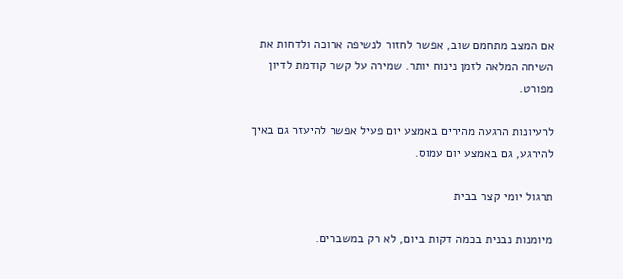אם המצב מתחמם שוב, אפשר לחזור לנשיפה ארוכה ולדחות את השיחה המלאה לזמן נינוח יותר. שמירה על קשר קודמת לדיון מפורט.

לרעיונות הרגעה מהירים באמצע יום פעיל אפשר להיעזר גם באיך להירגע, גם באמצע יום עמוס.

תרגול יומי קצר בבית

מיומנות נבנית בכמה דקות ביום, לא רק במשברים.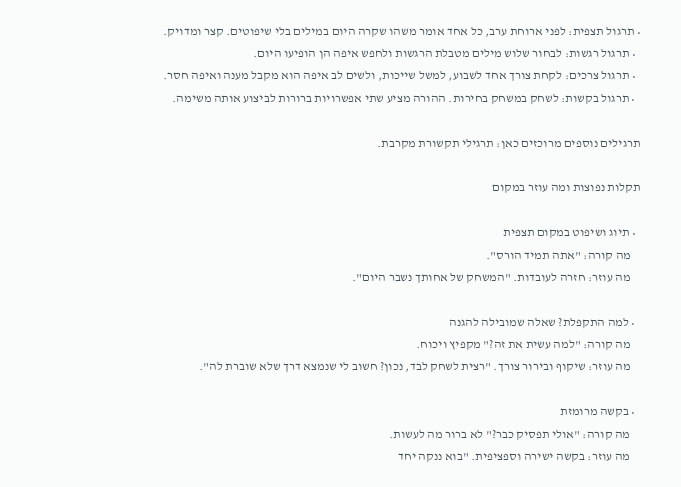• תרגול תצפית: לפני ארוחת ערב, כל אחד אומר משהו שקרה היום במילים בלי שיפוטים. קצר ומדויק.
  • תרגול רגשות: לבחור שלוש מילים מטבלת הרגשות ולחפש איפה הן הופיעו היום.
  • תרגול צרכים: לקחת צורך אחד לשבוע, למשל שייכות, ולשים לב איפה הוא מקבל מענה ואיפה חסר.
  • תרגול בקשות: לשחק במשחק בחירות. ההורה מציע שתי אפשרויות ברורות לביצוע אותה משימה.

תרגילים נוספים מרוכזים כאן: תרגילי תקשורת מקרבת.

תקלות נפוצות ומה עוזר במקום

  • תיוג ושיפוט במקום תצפית
    מה קורה: "אתה תמיד הורס".
    מה עוזר: חזרה לעובדות. "המשחק של אחותך נשבר היום".

  • למה התקפלת? שאלה שמובילה להגנה
    מה קורה: "למה עשית את זה?" מקפיץ ויכוח.
    מה עוזר: שיקוף ובירור צורך. "רצית לשחק לבד, נכון? חשוב לי שנמצא דרך שלא שוברת לה".

  • בקשה מרומזת
    מה קורה: "אולי תפסיק כבר?" לא ברור מה לעשות.
    מה עוזר: בקשה ישירה וספציפית. "בוא ננקה יחד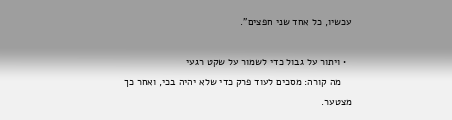עכשיו, כל אחד שני חפצים".

  • ויתור על גבול כדי לשמור על שקט רגעי
    מה קורה: מסכים לעוד פרק כדי שלא יהיה בכי, ואחר כך מצטער.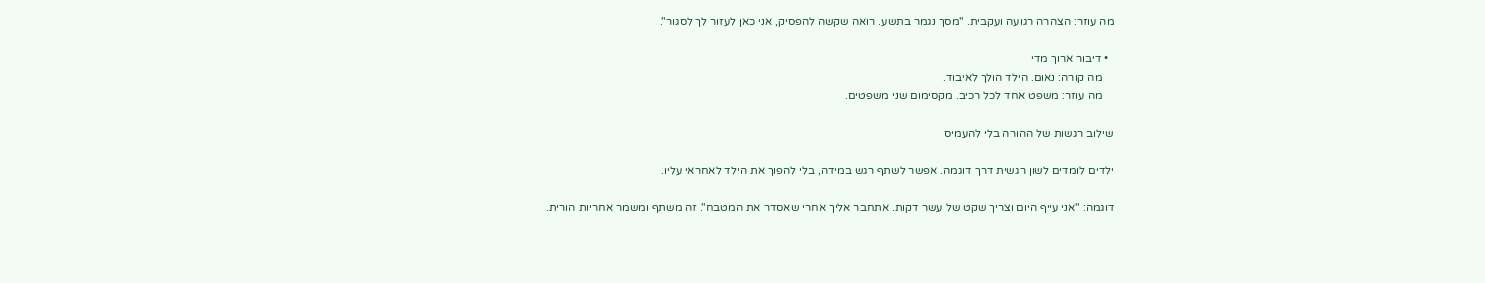מה עוזר: הצהרה רגועה ועקבית. "מסך נגמר בתשע. רואה שקשה להפסיק, אני כאן לעזור לך לסגור".

  • דיבור ארוך מדי
    מה קורה: נאום. הילד הולך לאיבוד.
    מה עוזר: משפט אחד לכל רכיב. מקסימום שני משפטים.

שילוב רגשות של ההורה בלי להעמיס

ילדים לומדים לשון רגשית דרך דוגמה. אפשר לשתף רגש במידה, בלי להפוך את הילד לאחראי עליו.

דוגמה: "אני עייף היום וצריך שקט של עשר דקות. אתחבר אליך אחרי שאסדר את המטבח". זה משתף ומשמר אחריות הורית.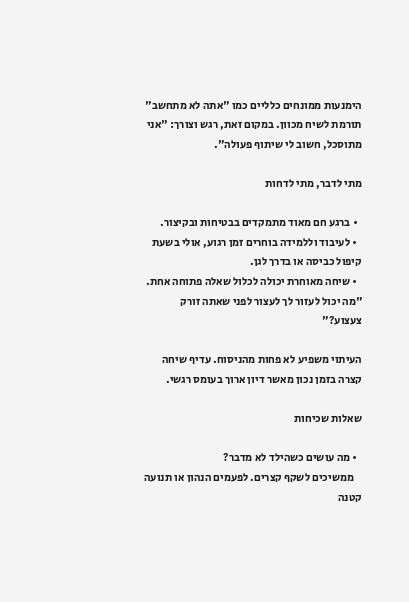הימנעות ממונחים כלליים כמו "אתה לא מתחשב" תורמת לשיח מכוון. במקום זאת, רגש וצורך: "אני מתוסכל, חשוב לי שיתוף פעולה".

מתי לדבר, מתי לדחות

  • ברגע חם מאוד מתמקדים בבטיחות ובקיצור.
  • לעיבוד וללמידה בוחרים זמן רגוע, אולי בשעת קיפול כביסה או בדרך לגן.
  • שיחה מאוחרת יכולה לכלול שאלה פתוחה אחת. "מה יכול לעזור לך לעצור לפני שאתה זורק צעצוע?"

העיתוי משפיע לא פחות מהניסוח. עדיף שיחה קצרה בזמן נכון מאשר דיון ארוך בעומס רגשי.

שאלות שכיחות

  • מה עושים כשהילד לא מדבר?
    ממשיכים לשקף קצרים. לפעמים הנהון או תנועה קטנה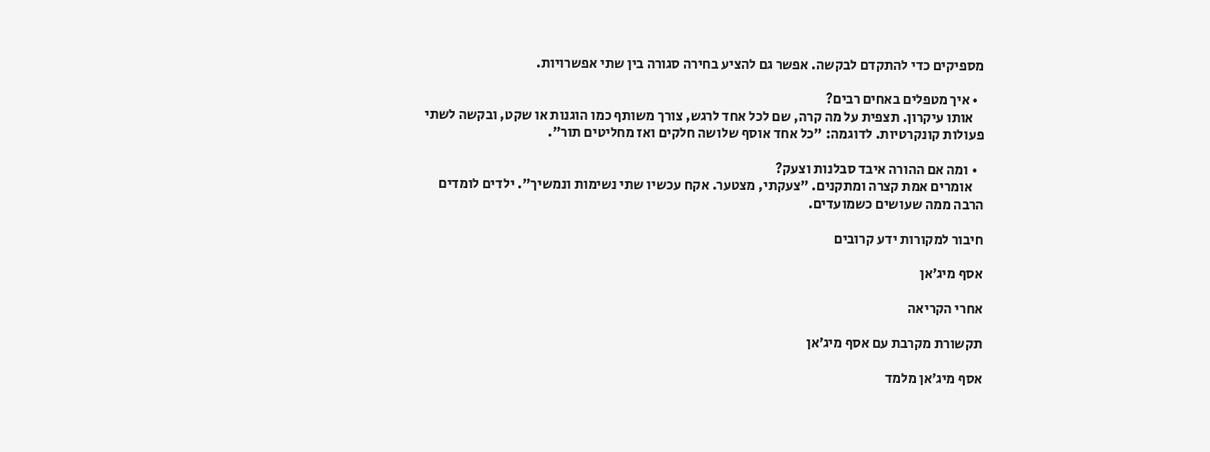מספיקים כדי להתקדם לבקשה. אפשר גם להציע בחירה סגורה בין שתי אפשרויות.

  • איך מטפלים באחים רבים?
    אותו עיקרון. תצפית על מה קרה, שם לכל אחד לרגש, צורך משותף כמו הוגנות או שקט, ובקשה לשתי פעולות קונקרטיות. לדוגמה: "כל אחד אוסף שלושה חלקים ואז מחליטים תור".

  • ומה אם ההורה איבד סבלנות וצעק?
    אומרים אמת קצרה ומתקנים. "צעקתי, מצטער. אקח עכשיו שתי נשימות ונמשיך". ילדים לומדים הרבה ממה שעושים כשמועדים.

חיבור למקורות ידע קרובים

אסף מיג׳אן

אחרי הקריאה

תקשורת מקרבת עם אסף מיג׳אן

אסף מיג׳אן מלמד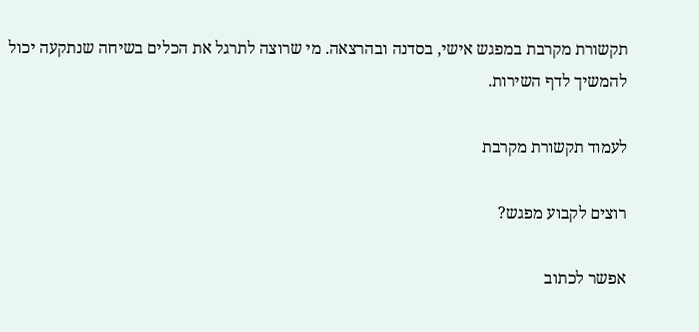תקשורת מקרבת במפגש אישי, בסדנה ובהרצאה. מי שרוצה לתרגל את הכלים בשיחה שנתקעה יכול להמשיך לדף השירות.

לעמוד תקשורת מקרבת

רוצים לקבוע מפגש?

אפשר לכתוב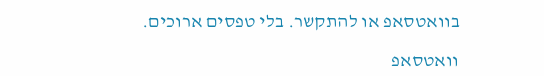בוואטסאפ או להתקשר. בלי טפסים ארוכים.

וואטסאפ